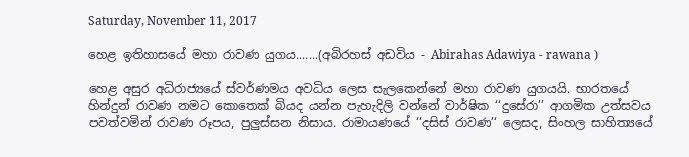Saturday, November 11, 2017

හෙළ ඉතිහාසයේ මහා රාවණ යුගය.......(අබිරහස් අඩවිය - Abirahas Adawiya - rawana )

හෙළ අසුර අධිරාජ්‍යයේ ස්වර්ණමය අවධිය ලෙස සැලකෙන්නේ මහා රාවණ යුගයයි. භාරතයේ හින්දුන් රාවණ නමට කොතෙක් බියද යන්න පැහැදිලි වන්නේ වාර්ෂික ‘‘දුසේරා’’ ආගමික උත්සවය පවත්වමින් රාවණ රූපය, පුලුස්සන නිසාය. රාමායණයේ ‘‘දසිස් රාවණ’‘ ලෙසද, සිංහල සාහිත්‍යයේ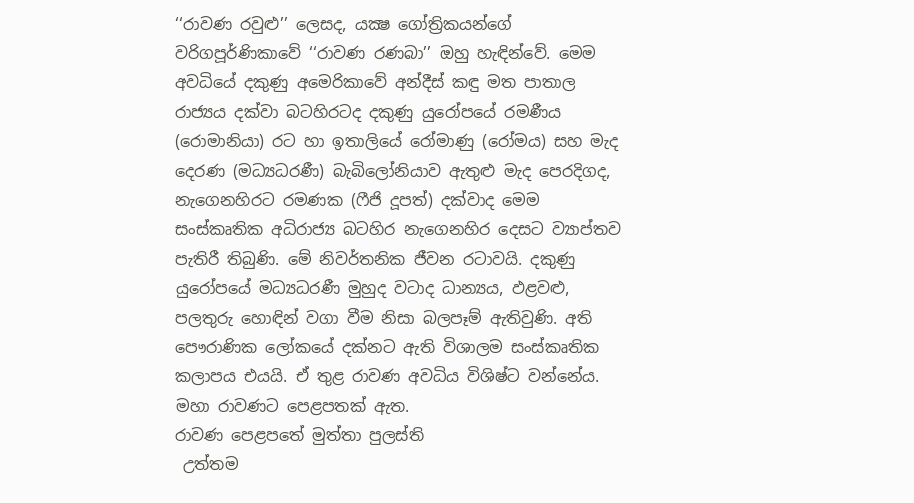‘‘රාවණ රවුළු’’ ලෙසද, යක්‍ෂ ගෝත්‍රිකයන්ගේ වරිගපූර්ණිකාවේ ‘‘රාවණ රණබා’’ ඔහු හැඳින්වේ. මෙම අවධියේ දකුණු අමෙරිකාවේ අන්දීස් කඳු මත පාතාල රාජ්‍යය දක්වා බටහිරටද දකුණු යුරෝපයේ රමණීය (රොමානියා) රට හා ඉතාලියේ රෝමාණු (රෝමය) සහ මැද දෙරණ (මධ්‍යධරණී) බැබිලෝනියාව ඇතුළු මැද පෙරදිගද, නැගෙනහිරට රමණක (ෆීජි දූපත්) දක්වාද මෙම සංස්කෘතික අධිරාජ්‍ය බටහිර නැගෙනහිර දෙසට ව්‍යාප්තව පැතිරී තිබුණි. මේ නිවර්තනික ජීවන රටාවයි. දකුණු යුරෝපයේ මධ්‍යධරණී මුහුද වටාද ධාන්‍යය, ඵළවළු, පලතුරු හොඳින් වගා වීම නිසා බලපෑම් ඇතිවුණි. අති පෞරාණික ලෝකයේ දක්නට ඇති විශාලම සංස්කෘතික කලාපය එයයි. ඒ තුළ රාවණ අවධිය විශිෂ්ට වන්නේය. මහා රාවණට පෙළපතක් ඇත.
රාවණ පෙළපතේ මුත්තා පුලස්ති
 උත්තම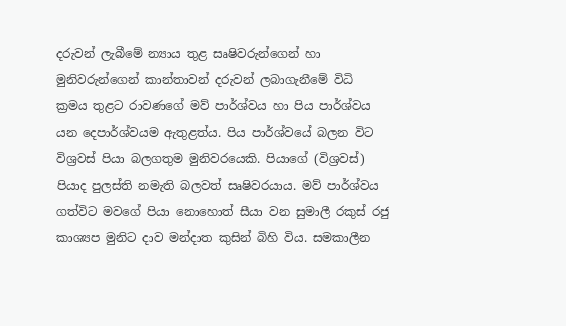දරුවන් ලැබීමේ න්‍යාය තුළ සෘෂිවරුන්ගෙන් හා මුනිවරුන්ගෙන් කාන්තාවන් දරුවන් ලබාගැනීමේ විධි ක්‍රමය තුළට රාවණගේ මව් පාර්ශ්වය හා පිය පාර්ශ්වය යන දෙපාර්ශ්වයම ඇතුළත්ය. පිය පාර්ශ්වයේ බලන විට විශ්‍රවස් පියා බලගතුම මුනිවරයෙකි. පියාගේ (විශ්‍රවස්) පියාද පුලස්ති නමැති බලවත් සෘෂිවරයාය. මව් පාර්ශ්වය ගත්විට මවගේ පියා නොහොත් සීයා වන සුමාලී රකුස් රජු කාශ්‍යප මුනිට දාව මන්දාත කුසින් බිහි විය. සමකාලීන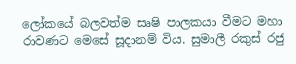ලෝකයේ බලවත්ම සෘෂි පාලකයා වීමට මහා රාවණට මෙසේ සූදානම් විය. සුමාලී රකුස් රජු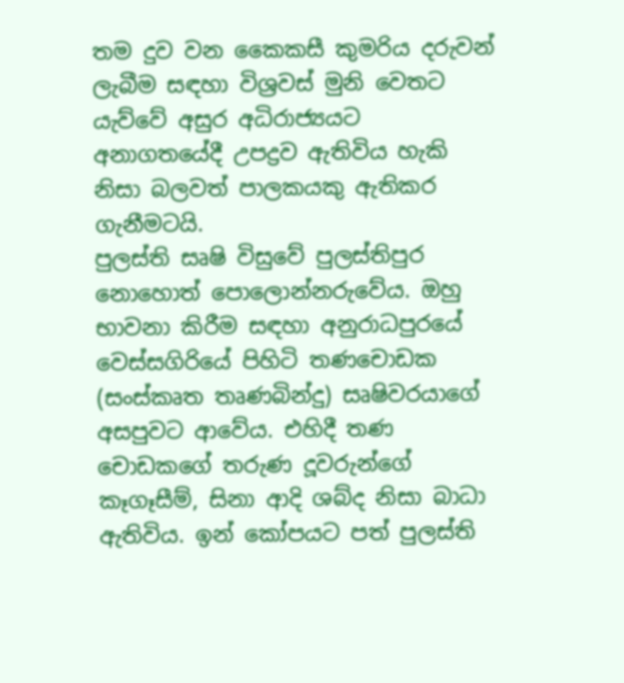තම දුව වන කෛකසී කුමරිය දරුවන් ලැබීම සඳහා විශ්‍රවස් මුනි වෙතට යැව්වේ අසුර අධිරාජ්‍යයට අනාගතයේදී උපද්‍රව ඇතිවිය හැකි නිසා බලවත් පාලකයකු ඇතිකර ගැනීමටයි.
පුලස්ති සෘෂි විසුවේ පුලස්තිපුර නොහොත් පොලොන්නරුවේය. ඔහු භාවනා කිරීම සඳහා අනුරාධපුරයේ වෙස්සගිරියේ පිහිටි තණචොඩක (සංස්කෘත තෘණබින්දු) සෘෂිවරයාගේ අසපුවට ආවේය. එහිදී තණ චොඩකගේ තරුණ දූවරුන්ගේ කෑගෑසීම්, සිනා ආදි ශබ්ද නිසා බාධා ඇතිවිය. ඉන් කෝපයට පත් පුලස්ති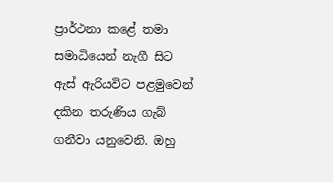ප්‍රාර්ථනා කළේ තමා සමාධියෙන් නැගී සිට ඇස් ඇරියවිට පළමුවෙන් දකින තරුණිය ගැබ් ගනීවා යනුවෙනි. ඔහු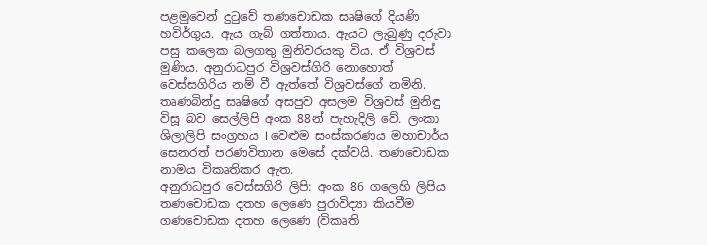පළමුවෙන් දුටුවේ තණචොඩක සෘෂිගේ දියණි හවිර්ගුය. ඇය ගැබ් ගත්තාය. ඇයට ලැබුණු දරුවා පසු කලෙක බලගතු මුනිවරයකු විය. ඒ විශ්‍රවස් මුණිය. අනුරාධපුර විශ්‍රවස්ගිරි නොහොත් වෙස්සගිරිය නම් වී ඇත්තේ විශ්‍රවස්ගේ නමිනි.
තෘණබින්දු සෘෂිගේ අසපුව අසලම විශ්‍රවස් මුනිඳු විසූ බව සෙල්ලිපි අංක 88න් පැහැදිලි වේ. ලංකා ශිලාලිපි සංග්‍රහය I වෙළුම සංස්කරණය මහාචාර්ය සෙනරත් පරණවිතාන මෙසේ දක්වයි. තණචොඩක නාමය විකෘතිකර ඇත.
අනුරාධපුර වෙස්සගිරි ලිපි: අංක 86 ගලෙහි ලිපිය තණචොඩක දතහ ලෙණෙ පුරාවිද්‍යා කියවීම ගණචොඩක දතහ ලෙණෙ (විකෘති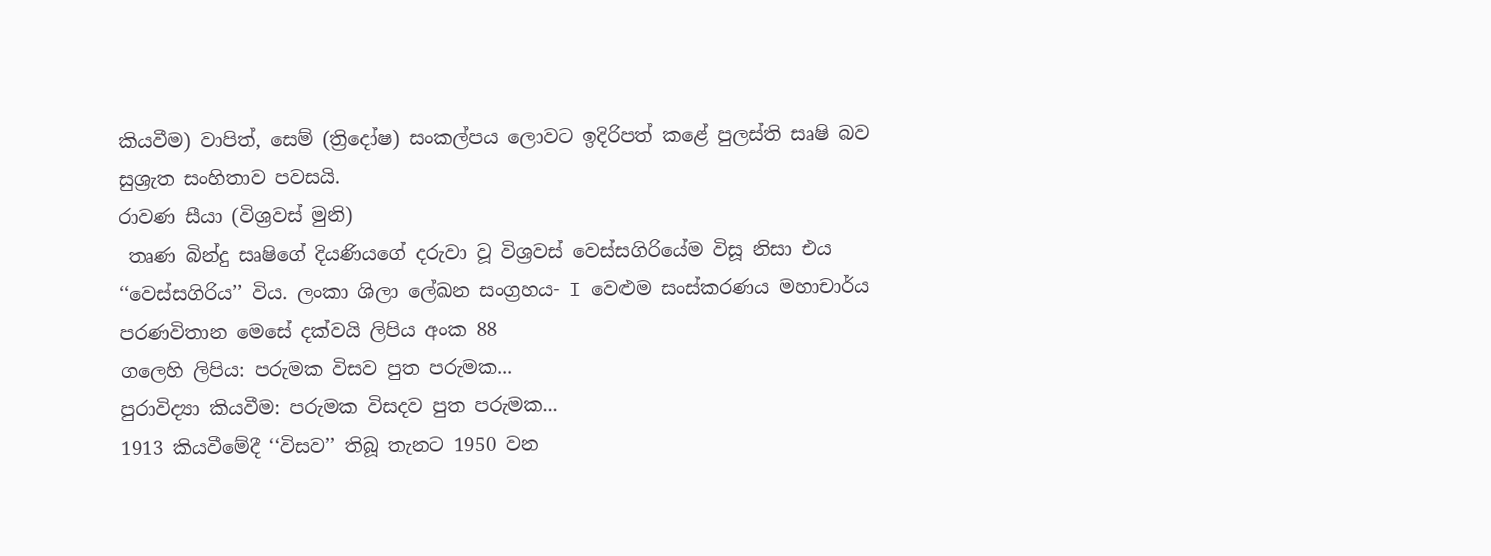කියවීම) වාපිත්, සෙම් (ත්‍රිදෝෂ) සංකල්පය ලොවට ඉදිරිපත් කළේ පුලස්ති සෘෂි බව සුශ්‍රැත සංහිතාව පවසයි.
රාවණ සීයා (විශ්‍රවස් මුනි)
 තෘණ බින්දු සෘෂිගේ දියණියගේ දරුවා වූ විශ්‍රවස් වෙස්සගිරියේම විසූ නිසා එය ‘‘වෙස්සගිරිය’’ විය. ලංකා ශිලා ලේඛන සංග්‍රහය- I වෙළුම සංස්කරණය මහාචාර්ය පරණවිතාන මෙසේ දක්වයි ලිපිය අංක 88
ගලෙහි ලිපිය: පරුමක විසව පුත පරුමක...
පුරාවිද්‍යා කියවීම: පරුමක විසදව පුත පරුමක...
1913 කියවීමේදී ‘‘විසව’’ තිබූ තැනට 1950 වන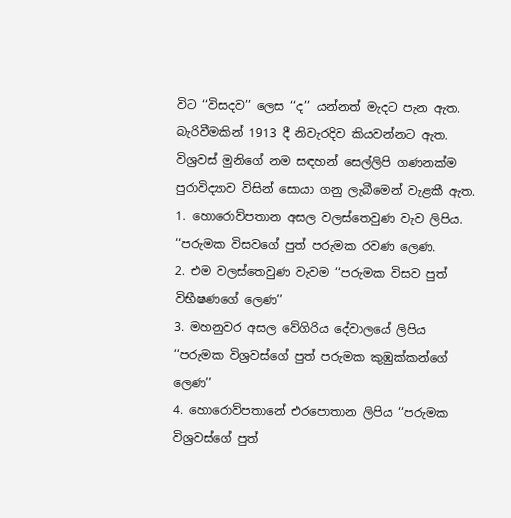විට ‘‘විසදව’’ ලෙස ‘‘ද’’ යන්නත් මැදට පැන ඇත. බැරිවීමකින් 1913 දී නිවැරදිව කියවන්නට ඇත. විශ්‍රවස් මුනිගේ නම සඳහන් සෙල්ලිපි ගණනක්ම පුරාවිද්‍යාව විසින් සොයා ගනු ලැබීමෙන් වැළකී ඇත.
1. හොරොව්පතාන අසල වලස්තෙවුණ වැව ලිපිය. ‘‘පරුමක විසවගේ පුත් පරුමක රවණ ලෙණ.
2. එම වලස්තෙවුණ වැවම ‘‘පරුමක විසව පුත් විභීෂණගේ ලෙණ’’
3. මහනුවර අසල වේගිරිය දේවාලයේ ලිපිය ‘‘පරුමක විශ්‍රවස්ගේ පුත් පරුමක කුඹුක්කන්ගේ ලෙණ’’
4. හොරොව්පතානේ එරපොතාන ලිපිය ‘‘පරුමක විශ්‍රවස්ගේ පුත්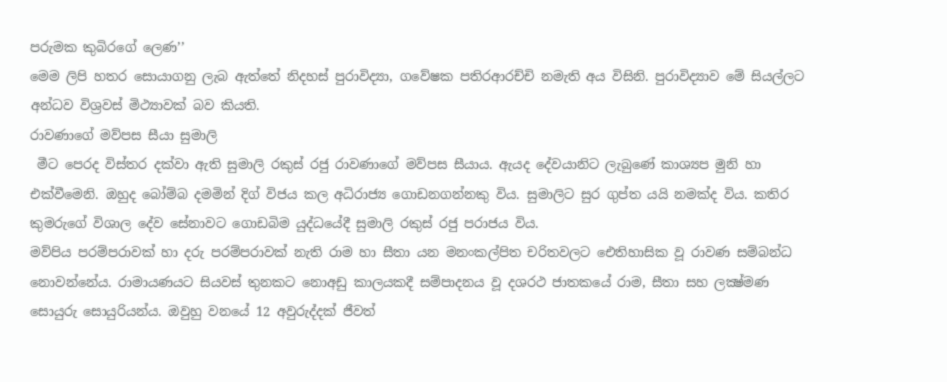පරුමක කුබිරගේ ලෙණ’’
මෙම ලිපි හතර සොයාගනු ලැබ ඇත්තේ නිදහස් පුරාවිද්‍යා, ගවේෂක පතිරආරච්චි නමැති අය විසිනි. පුරාවිද්‍යාව මේ සියල්ලට අන්ධව විශ්‍රවස් මිථ්‍යාවක් බව කියති.
රාවණාගේ මව්පස සීයා සුමාලි
 මීට පෙරද විස්තර දක්වා ඇති සුමාලි රකුස් රජු රාවණාගේ මව්පස සීයාය. ඇයද දේවයානිට ලැබුණේ කාශ්‍යප මුනි හා එක්වීමෙනි. ඔහුද බෝම්බ දමමින් දිග් විජය කල අධිරාජ්‍ය ගොඩනගන්නකු විය. සුමාලිට සුර ගුප්ත යයි නමක්ද විය. කතිර කුමරුගේ විශාල දේව සේනාවට ගොඩබිම යුද්ධයේදී සුමාලි රකුස් රජු පරාජය විය.
මව්පිය පරම්පරාවක් හා දරු පරම්පරාවක් නැති රාම හා සීතා යන මනංකල්පිත චරිතවලට ඓතිහාසික වූ රාවණ සම්බන්ධ නොවන්නේය. රාමායණයට සියවස් තුනකට නොඅඩු කාලයකදී සම්පාදනය වූ දශරථ ජාතකයේ රාම, සීතා සහ ලක්‍ෂ්මණ සොයුරු සොයුරියන්ය. ඔවුහු වනයේ 12 අවුරුද්දක් ජීවත්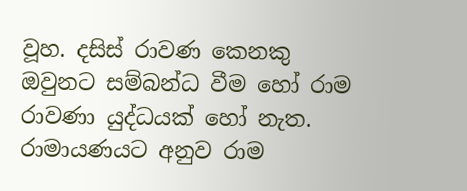වූහ. දසිස් රාවණ කෙනකු ඔවුනට සම්බන්ධ වීම හෝ රාම රාවණා යුද්ධයක් හෝ නැත. රාමායණයට අනුව රාම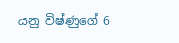යනු විෂ්ණුගේ 6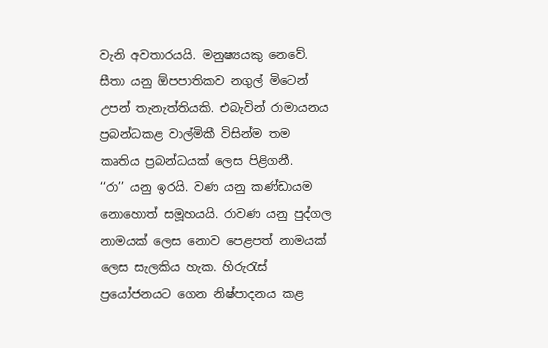වැනි අවතාරයයි. මනුෂ්‍යයකු නෙවේ. සීතා යනු ඕපපාතිකව නගුල් මිටෙන් උපන් තැනැත්තියකි. එබැවින් රාමායනය ප්‍රබන්ධකළ වාල්මිකී විසින්ම තම කෘතිය ප්‍රබන්ධයක් ලෙස පිළිගනී.
‘‘රා’’ යනු ඉරයි. වණ යනු කණ්ඩායම නොහොත් සමූහයයි. රාවණ යනු පුද්ගල නාමයක් ලෙස නොව පෙළපත් නාමයක් ලෙස සැලකිය හැක. හිරුරැස් ප්‍රයෝජනයට ගෙන නිෂ්පාදනය කළ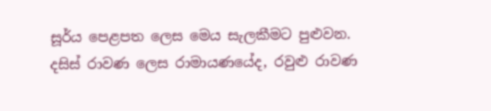සූර්ය පෙළපත ලෙස මෙය සැලකීමට පුළුවන. දසිස් රාවණ ලෙස රාමායණයේද, රවුළු රාවණ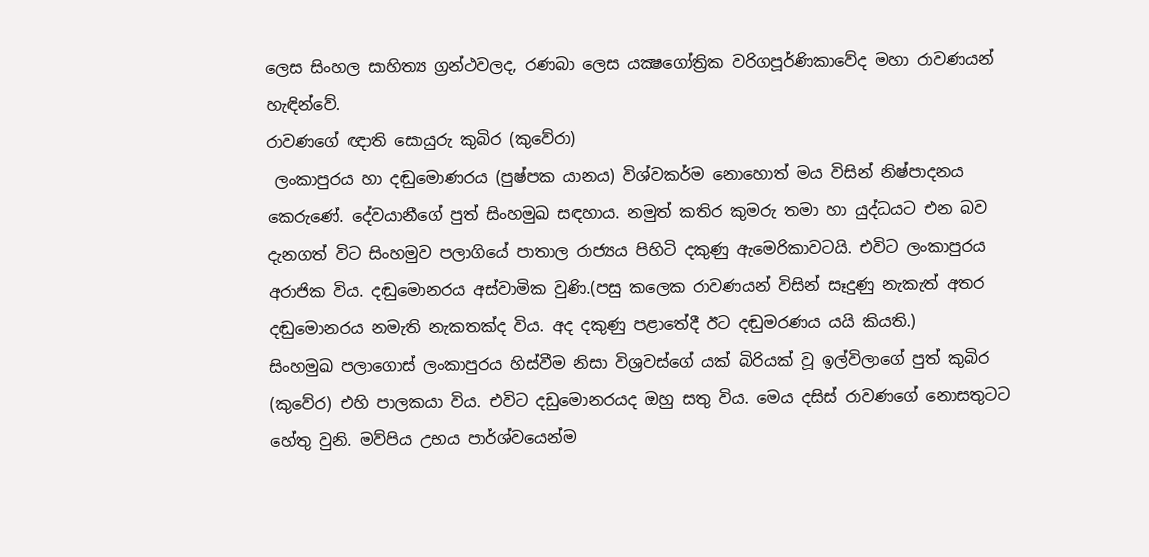ලෙස සිංහල සාහිත්‍ය ග්‍රන්ථවලද, රණබා ලෙස යක්‍ෂගෝත්‍රික වරිගපූර්ණිකාවේද මහා රාවණයන් හැඳින්වේ.
රාවණගේ ඥාති සොයුරු කුබිර (කුවේරා)
 ලංකාපුරය හා දඬුමොණරය (පුෂ්පක යානය) විශ්වකර්ම නොහොත් මය විසින් නිෂ්පාදනය කෙරුණේ. දේවයානීගේ පුත් සිංහමුඛ සඳහාය. නමුත් කතිර කුමරු තමා හා යුද්ධයට එන බව දැනගත් විට සිංහමුව පලාගියේ පාතාල රාජ්‍යය පිහිටි දකුණු ඇමෙරිකාවටයි. එවිට ලංකාපුරය අරාජික විය. දඬුමොනරය අස්වාමික වුණි.(පසු කලෙක රාවණයන් විසින් සෑදුණු නැකැත් අතර දඬුමොනරය නමැති නැකතක්ද විය. අද දකුණු පළාතේදී ඊට දඬුමරණය යයි කියති.)
සිංහමුඛ පලාගොස් ලංකාපුරය හිස්වීම නිසා විශ්‍රවස්ගේ යක් බිරියක් වූ ඉල්විලාගේ පුත් කුබිර (කුවේර) එහි පාලකයා විය. එවිට දඩුමොනරයද ඔහු සතු විය. මෙය දසිස් රාවණගේ නොසතුටට හේතු වුනි. මව්පිය උභය පාර්ශ්වයෙන්ම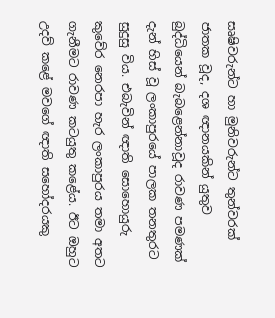සෘෂිවරුන්ට හා මුනිවරුන්ට තුන්වරක් ජාතක වූද, දශ ඥානයකින් යුතුව බුද්ධියෙන් බැබළෙන්නාවූද රාවණ පමණක් දැන් හිස් වූ ලංකාපුරයේ පාලක තනතුරට සුදුසු විය. එබැවින් ඥාති සොහොයුරු කුවේර නෙරපා හැර ලංකාපුරය තමා අතට ගැනීමට රාවණ කටයුතු කළේය. ඊට ඔහුට උදව් කළේ මවගේ ඥාති සහෝදරයකු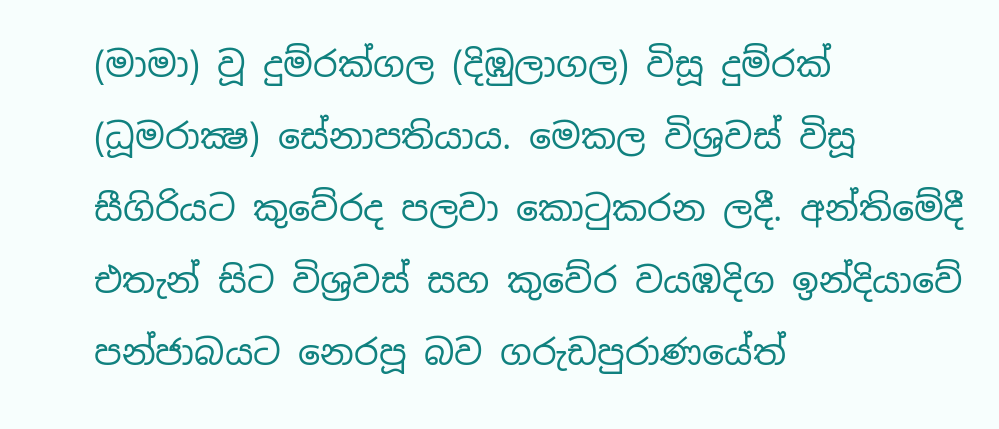(මාමා) වූ දුම්රක්ගල (දිඹුලාගල) විසූ දුම්රක් (ධූමරාක්‍ෂ) සේනාපතියාය. මෙකල විශ්‍රවස් විසූ සීගිරියට කුවේරද පලවා කොටුකරන ලදී. අන්තිමේදී එතැන් සිට විශ්‍රවස් සහ කුවේර වයඹදිග ඉන්දියාවේ පන්ජාබයට නෙරපූ බව ගරුඩපුරාණයේත්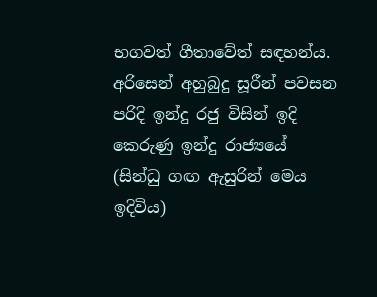භගවත් ගීතාවේත් සඳහන්ය.
අරිසෙන් අහුබුදු සූරීන් පවසන පරිදි ඉන්දු රජු විසින් ඉදි කෙරුණු ඉන්දු රාජ්‍යයේ (සින්ධු ගඟ ඇසුරින් මෙය ඉදිවිය)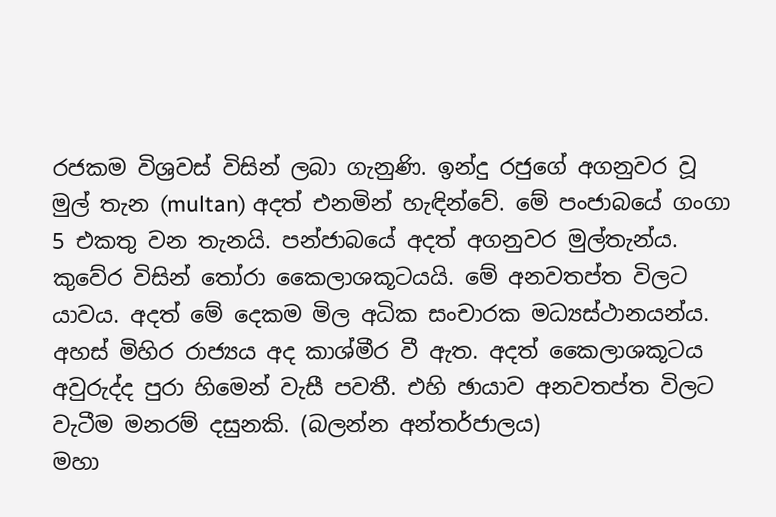රජකම විශ්‍රවස් විසින් ලබා ගැනුණි. ඉන්දු රජුගේ අගනුවර වූ මුල් තැන (multan) අදත් එනමින් හැඳින්වේ. මේ පංජාබයේ ගංගා 5 එකතු වන තැනයි. පන්ජාබයේ අදත් අගනුවර මුල්තැන්ය. කුවේර විසින් තෝරා කෛලාශකූටයයි. මේ අනවතප්ත විලට යාවය. අදත් මේ දෙකම මිල අධික සංචාරක මධ්‍යස්ථානයන්ය. අහස් මිහිර රාජ්‍යය අද කාශ්මීර වී ඇත. අදත් කෛලාශකූටය අවුරුද්ද පුරා හිමෙන් වැසී පවතී. එහි ඡායාව අනවතප්ත විලට වැටීම මනරම් දසුනකි. (බලන්න අන්තර්ජාලය)
මහා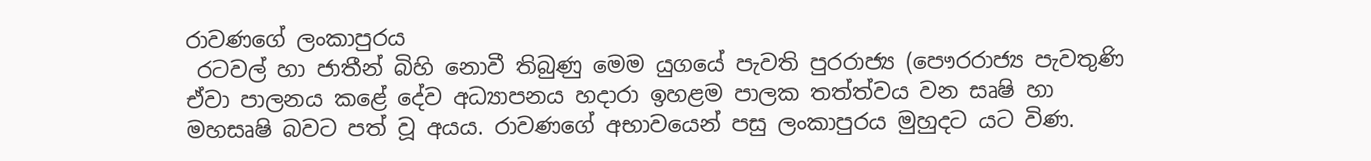රාවණගේ ලංකාපුරය
 රටවල් හා ජාතීන් බිහි නොවී තිබුණු මෙම යුගයේ පැවති පුරරාජ්‍ය (පෞරරාජ්‍ය පැවතුණි ඒවා පාලනය කළේ දේව අධ්‍යාපනය හදාරා ඉහළම පාලක තත්ත්වය වන සෘෂි හා මහසෘෂි බවට පත් වූ අයය. රාවණගේ අභාවයෙන් පසු ලංකාපුරය මුහුදට යට විණ.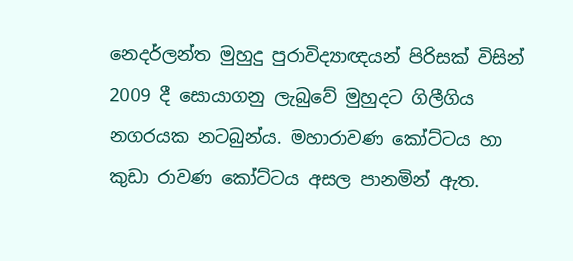නෙදර්ලන්ත මුහුදු පුරාවිද්‍යාඥයන් පිරිසක් විසින් 2009 දී සොයාගනු ලැබුවේ මුහුදට ගිලීගිය නගරයක නටබුන්ය. මහාරාවණ කෝට්ටය හා කුඩා රාවණ කෝට්ටය අසල පානමින් ඇත.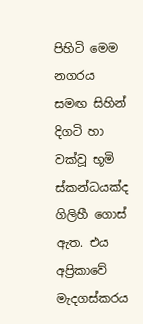පිහිටි මෙම නගරය සමඟ සිහින් දිගටි හා වක්වූ භූමි ස්කන්ධයක්ද ගිලිහී ගොස් ඇත. එය අප්‍රිකාවේ මැදගස්කරය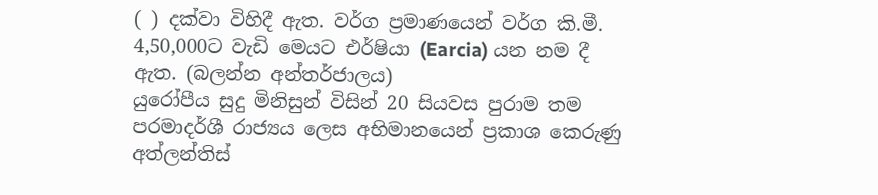( ) දක්වා විහිදී ඇත. වර්ග ප්‍රමාණයෙන් වර්ග කි.මී. 4,50,000ට වැඩි මෙයට එර්ෂියා (Earcia) යන නම දී ඇත. (බලන්න අන්තර්ජාලය)
යුරෝපීය සුදු මිනිසුන් විසින් 20 සියවස පුරාම තම පරමාදර්ශී රාජ්‍යය ලෙස අභිමානයෙන් ප්‍රකාශ කෙරුණු අත්ලන්තිස්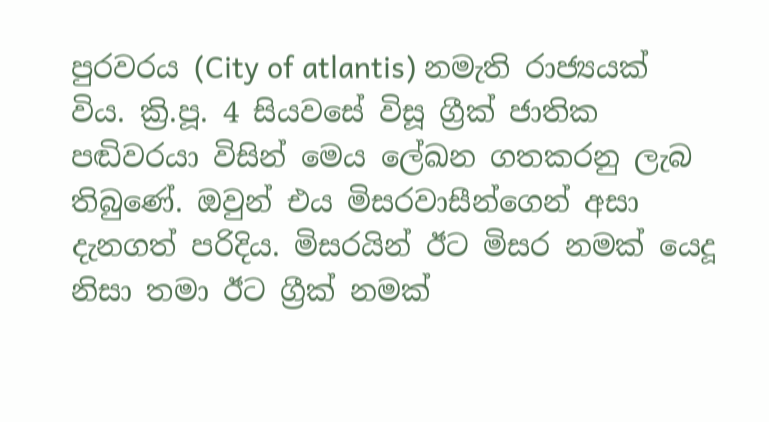පුරවරය (City of atlantis) නමැති රාජ්‍යයක් විය. ක්‍රි.පූ. 4 සියවසේ විසූ ග්‍රීක් ජාතික පඬිවරයා විසින් මෙය ලේඛන ගතකරනු ලැබ තිබුණේ. ඔවුන් එය මිසරවාසීන්ගෙන් අසා දැනගත් පරිදිය. මිසරයින් ඊට මිසර නමක් යෙදූ නිසා තමා ඊට ග්‍රීක් නමක්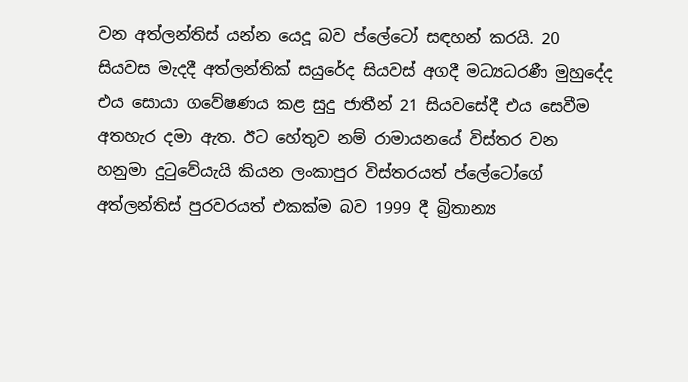වන අත්ලන්තිස් යන්න යෙදූ බව ප්ලේටෝ සඳහන් කරයි. 20 සියවස මැදදී අත්ලන්තික් සයුරේද සියවස් අගදී මධ්‍යධරණී මුහුදේද එය සොයා ගවේෂණය කළ සුදු ජාතීන් 21 සියවසේදී එය සෙවීම අතහැර දමා ඇත. ඊට හේතුව නම් රාමායනයේ විස්තර වන හනුමා දුටුවේයැයි කියන ලංකාපුර විස්තරයත් ප්ලේටෝගේ අත්ලන්තිස් පුරවරයත් එකක්ම බව 1999 දී බ්‍රිතාන්‍ය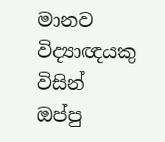මානව විද්‍යාඥයකු විසින් ඔප්පු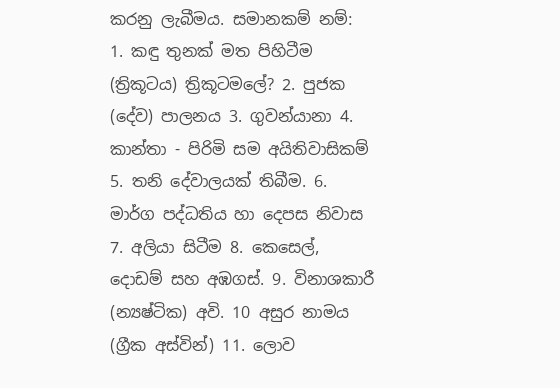කරනු ලැබීමය. සමානකම් නම්:
1. කඳු තුනක් මත පිහිටීම (ත්‍රිකූටය) ත්‍රිකූටමලේ? 2. පුජක (දේව) පාලනය 3. ගුවන්යානා 4. කාන්තා - පිරිමි සම අයිතිවාසිකම් 5. තනි දේවාලයක් තිබීම. 6. මාර්ග පද්ධතිය හා දෙපස නිවාස 7. අලියා සිටීම 8. කෙසෙල්, දොඩම් සහ අඹගස්. 9. විනාශකාරී (න්‍යෂ්ටික) අවි. 10 අසුර නාමය (ග්‍රීක අස්වින්) 11. ලොව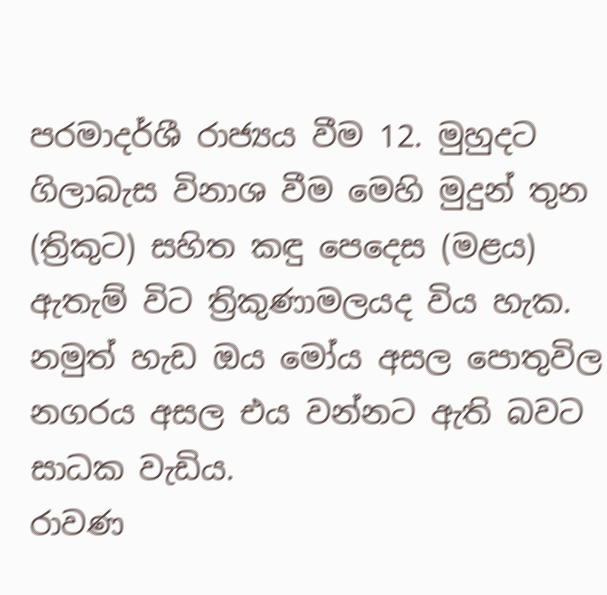පරමාදර්ශී රාජ්‍යය වීම 12. මුහුදට ගිලාබැස විනාශ වීම මෙහි මුදුන් තුන (ත්‍රිකුට) සහිත කඳු පෙදෙස (මළය) ඇතැම් විට ත්‍රිකුණාමලයද විය හැක. නමුත් හැඩ ඔය මෝය අසල පොතුවිල නගරය අසල එය වන්නට ඇති බවට සාධක වැඩිය.
රාවණ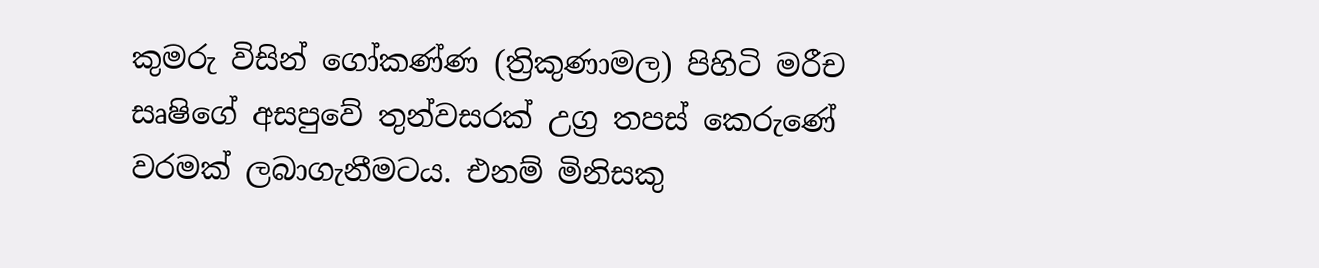කුමරු විසින් ගෝකණ්ණ (ත්‍රිකුණාමල) පිහිටි මරීච සෘෂිගේ අසපුවේ තුන්වසරක් උග්‍ර තපස් කෙරුණේ වරමක් ලබාගැනීමටය. එනම් මිනිසකු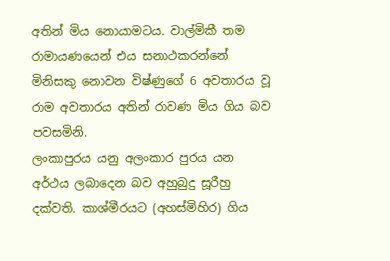අතින් මිය නොයාමටය. වාල්මිකී තම රාමායණයෙන් එය සනාථකරන්නේ මිනිසකු නොවන විෂ්ණුගේ 6 අවතාරය වූ රාම අවතාරය අතින් රාවණ මිය ගිය බව පවසමිනි.
ලංකාපුරය යනු අලංකාර පුරය යන අර්ථය ලබාදෙන බව අහුබුදු සූරීහු දක්වති. කාශ්මීරයට (අහස්මිහිර) ගිය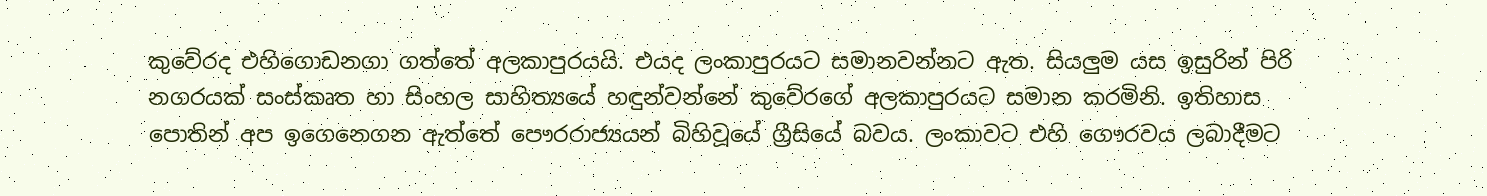කුවේරද එහිගොඩනගා ගත්තේ අලකාපුරයයි. එයද ලංකාපුරයට සමානවන්නට ඇත. සියලුම යස ඉසුරින් පිරි නගරයක් සංස්කෘත හා සිංහල සාහිත්‍යයේ හඳුන්වන්නේ කුවේරගේ අලකාපුරයට සමාන කරමිනි. ඉතිහාස පොතින් අප ඉගෙනෙගන ඇත්තේ පෞරරාජ්‍යයන් බිහිවූයේ ග්‍රීසියේ බවය. ලංකාවට එහි ගෞරවය ලබාදීමට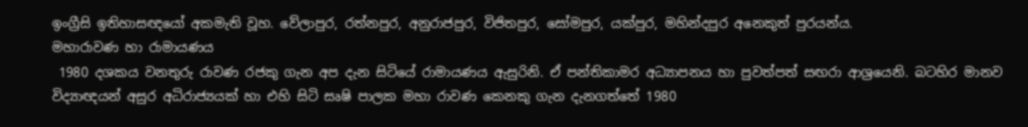ඉංග්‍රීසි ඉතිහාසඥයෝ අකමැති වූහ. වේලාපුර, රත්නපුර, අනුරාජපුර, විජිතපුර, සෝමපුර, යක්පුර, මහින්දපුර අනෙකුත් පුරයන්ය.
මහාරාවණ හා රාමායණය
 1980 දශකය වනතුරු රාවණ රජකු ගැන අප දැන සිටියේ රාමායණය ඇසුරිනි. ඒ පන්තිකාමර අධ්‍යාපනය හා පුවත්පත් සඟරා ආශ්‍රයෙනි. බටහිර මානව විද්‍යාඥයන් අසුර අධිරාජ්‍යයක් හා එහි සිටි සෘෂි පාලක මහා රාවණ කෙනකු ගැන දැනගත්තේ 1980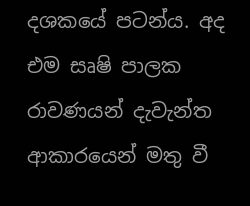දශකයේ පටන්ය. අද එම සෘෂි පාලක රාවණයන් දැවැන්ත ආකාරයෙන් මතු වී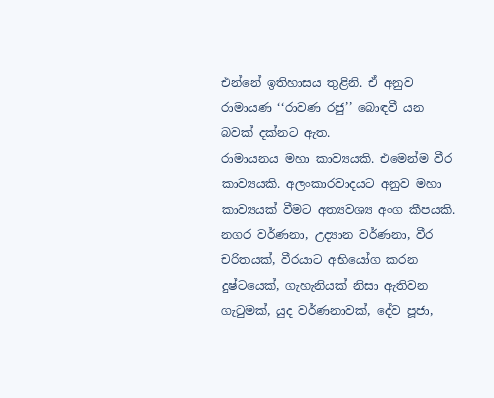එන්නේ ඉතිහාසය තුළිනි. ඒ අනුව රාමායණ ‘‘රාවණ රජු’’ බොඳවී යන බවක් දක්නට ඇත.
රාමායනය මහා කාව්‍යයකි. එමෙන්ම වීර කාව්‍යයකි. අලංකාරවාදයට අනුව මහා කාව්‍යයක් වීමට අත්‍යවශ්‍ය අංග කීපයකි. නගර වර්ණනා, උද්‍යාන වර්ණනා, වීර චරිතයක්, වීරයාට අභියෝග කරන දුෂ්ටයෙක්, ගැහැනියක් නිසා ඇතිවන ගැටුමක්, යුද වර්ණනාවක්, දේව පූජා,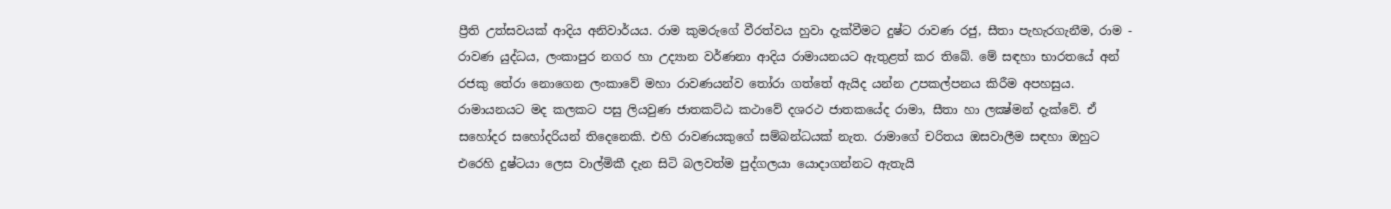ප්‍රීති උත්සවයක් ආදිය අනිවාර්යය. රාම කුමරුගේ වීරත්වය හුවා දැක්වීමට දුෂ්ට රාවණ රජු, සීතා පැහැරගැනීම, රාම - රාවණ යුද්ධය, ලංකාපුර නගර හා උද්‍යාන වර්ණනා ආදිය රාමායනයට ඇතුළත් කර තිබේ. මේ සඳහා භාරතයේ අන් රජකු තේරා නොගෙන ලංකාවේ මහා රාවණයන්ව තෝරා ගත්තේ ඇයිද යන්න උපකල්පනය කිරීම අපහසුය. රාමායනයට මද කලකට පසු ලියවුණ ජාතකට්ඨ කථාවේ දශරථ ජාතකයේද රාමා, සීතා හා ලක්‍ෂ්මන් දැක්වේ. ඒ සහෝදර සහෝදරියන් තිදෙනෙකි. එහි රාවණයකුගේ සම්බන්ධයක් නැත. රාමාගේ චරිතය ඔසවාලීම සඳහා ඔහුට එරෙහි දුෂ්ටයා ලෙස වාල්මිකී දැන සිටි බලවත්ම පුද්ගලයා යොදාගන්නට ඇතැයි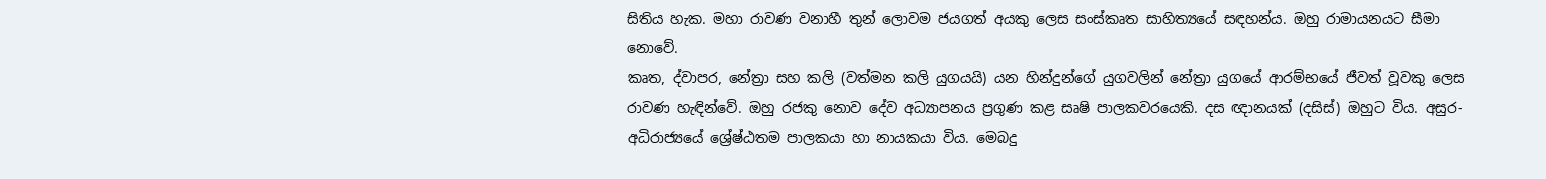සිතිය හැක. මහා රාවණ වනාහී තුන් ලොවම ජයගත් අයකු ලෙස සංස්කෘත සාහිත්‍යයේ සඳහන්ය. ඔහු රාමායනයට සීමා නොවේ.
කෘත, ද්වාපර, නේත්‍රා සහ කලි (වත්මන කලි යුගයයි) යන හින්දුන්ගේ යුගවලින් නේත්‍රා යුගයේ ආරම්භයේ ජීවත් වූවකු ලෙස රාවණ හැඳින්වේ. ඔහු රජකු නොව දේව අධ්‍යාපනය ප්‍රගුණ කළ සෘෂි පාලකවරයෙකි. දස ඥානයක් (දසිස්) ඔහුට විය. අසුර- අධිරාජ්‍යයේ ශ්‍රේෂ්ඨතම පාලකයා හා නායකයා විය. මෙබදු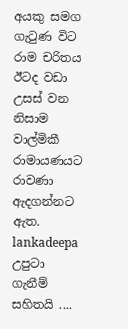අයකු සමග ගැටුණ විට රාම චරිතය ඊටද වඩා උසස් වන නිසාම වාල්මිකී රාමායණයට රාවණා ඇදගන්නට ඇත.
lankadeepa
උපුටා ගැනීම් සහිතයි ....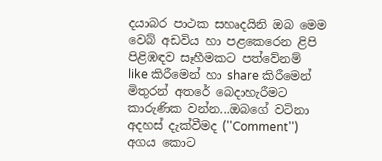දයාබර පාථක සහෘදයිනි ඔබ මෙම වෙබ් අඩවිය හා පළකෙරෙන ළිපි පිළිඹඳව සෑහීමකට පත්වේනම්  like කිරීමෙන් හා share කිරීමෙන් මිතුරන් අතරේ බෙදාහැරීමට කාරුණික වන්න...ඔබගේ වටිනා අදහස් දැක්වීමද (''Comment'') අගය කොට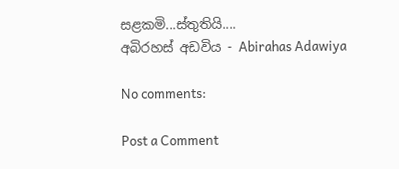සළකමි...ස්තුතියි....
අබිරහස් අඩවිය - Abirahas Adawiya

No comments:

Post a Comment